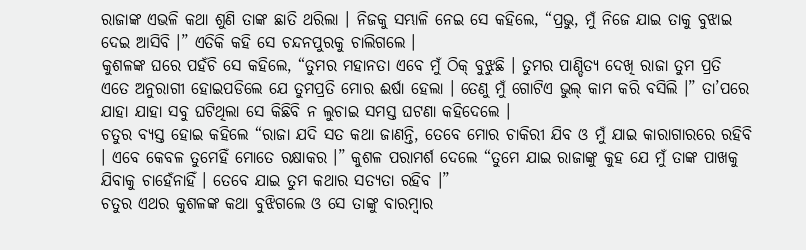ରାଜାଙ୍କ ଏଭଳି କଥା ଶୁଣି ତାଙ୍କ ଛାତି ଥରିଲା । ନିଜକୁ ସମ୍ଭାଳି ନେଇ ସେ କହିଲେ, “ପ୍ରଭୁ, ମୁଁ ନିଜେ ଯାଇ ତାକୁ ବୁଝାଇ ଦେଇ ଆସିବି ।” ଏତିକି କହି ସେ ଚନ୍ଦନପୁରକୁ ଚାଲିଗଲେ ।
କୁଶଳଙ୍କ ଘରେ ପହଁଚି ସେ କହିଲେ, “ତୁମର ମହାନତା ଏବେ ମୁଁ ଠିକ୍ ବୁଝୁଛି । ତୁମର ପାଣ୍ଡିତ୍ୟ ଦେଖି ରାଜା ତୁମ ପ୍ରତି ଏତେ ଅନୁରାଗୀ ହୋଇପଡିଲେ ଯେ ତୁମପ୍ରତି ମୋର ଈର୍ଷା ହେଲା । ତେଣୁ ମୁଁ ଗୋଟିଏ ଭୁଲ୍ କାମ କରି ବସିଲି ।” ତା’ପରେ ଯାହା ଯାହା ସବୁ ଘଟିଥିଲା ସେ କିଛିବି ନ ଲୁଚାଇ ସମସ୍ତ ଘଟଣା କହିଦେଲେ ।
ଚତୁର ବ୍ୟସ୍ତ ହୋଇ କହିଲେ “ରାଜା ଯଦି ସତ କଥା ଜାଣନ୍ତି, ତେବେ ମୋର ଚାକିରୀ ଯିବ ଓ ମୁଁ ଯାଇ କାରାଗାରରେ ରହିବି । ଏବେ କେବଳ ତୁମେହିଁ ମୋତେ ରକ୍ଷାକର ।” କୁଶଳ ପରାମର୍ଶ ଦେଲେ “ତୁମେ ଯାଇ ରାଜାଙ୍କୁ କୁହ ଯେ ମୁଁ ତାଙ୍କ ପାଖକୁ ଯିବାକୁ ଚାହେଁନାହିଁ । ତେବେ ଯାଇ ତୁମ କଥାର ସତ୍ୟତା ରହିବ ।”
ଚତୁର ଏଥର କୁଶଳଙ୍କ କଥା ବୁଝିଗଲେ ଓ ସେ ତାଙ୍କୁ ବାରମ୍ବାର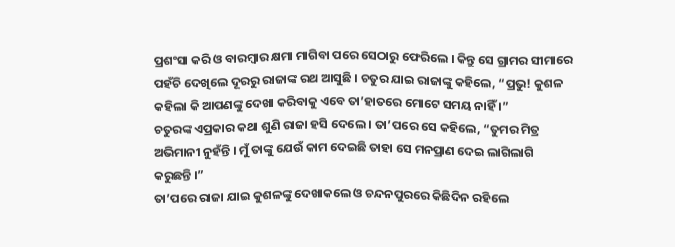ପ୍ରଶଂସା କରି ଓ ବାରମ୍ବାର କ୍ଷମା ମାଗିବା ପରେ ସେଠାରୁ ଫେରିଲେ । କିନ୍ତୁ ସେ ଗ୍ରାମର ସୀମାରେ ପହଁଚି ଦେଖିଲେ ଦୂରରୁ ରାଜାଙ୍କ ରଥ ଆସୁଛି । ଚତୁର ଯାଇ ରାଜାଙ୍କୁ କହିଲେ, “ପ୍ରଭୁ! କୁଶଳ କହିଲା କି ଆପଣଙ୍କୁ ଦେଖା କରିବାକୁ ଏବେ ତା’ହାତରେ ମୋଟେ ସମୟ ନାହିଁ ।”
ଚତୁରଙ୍କ ଏପ୍ରକାର କଥା ଶୁଣି ରାଜା ହସି ଦେଲେ । ତା’ପରେ ସେ କହିଲେ, “ତୁମର ମିତ୍ର ଅଭିମାନୀ ନୁହଁନ୍ତି । ମୁଁ ତାଙ୍କୁ ଯେଉଁ କାମ ଦେଇଛି ତାହା ସେ ମନପ୍ରାଣ ଦେଇ ଲାଗିଲାଗି କରୁଛନ୍ତି ।”
ତା’ପରେ ରାଜା ଯାଇ କୁଶଳଙ୍କୁ ଦେଖାକଲେ ଓ ଚନ୍ଦନପୁରରେ କିଛିଦିନ ରହିଲେ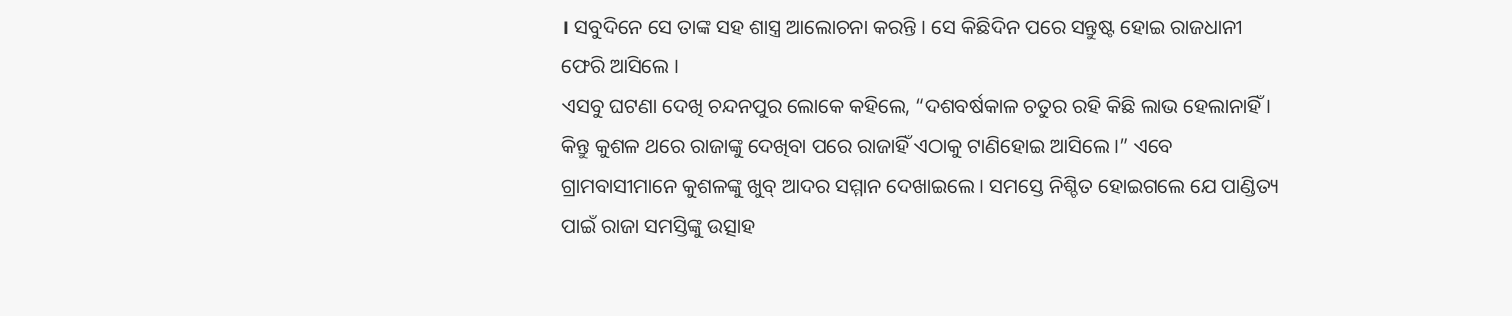। ସବୁଦିନେ ସେ ତାଙ୍କ ସହ ଶାସ୍ତ୍ର ଆଲୋଚନା କରନ୍ତି । ସେ କିଛିଦିନ ପରେ ସନ୍ତୁଷ୍ଟ ହୋଇ ରାଜଧାନୀ ଫେରି ଆସିଲେ ।
ଏସବୁ ଘଟଣା ଦେଖି ଚନ୍ଦନପୁର ଲୋକେ କହିଲେ, “ଦଶବର୍ଷକାଳ ଚତୁର ରହି କିଛି ଲାଭ ହେଲାନାହିଁ । କିନ୍ତୁ କୁଶଳ ଥରେ ରାଜାଙ୍କୁ ଦେଖିବା ପରେ ରାଜାହିଁ ଏଠାକୁ ଟାଣିହୋଇ ଆସିଲେ ।” ଏବେ ଗ୍ରାମବାସୀମାନେ କୁଶଳଙ୍କୁ ଖୁବ୍ ଆଦର ସମ୍ମାନ ଦେଖାଇଲେ । ସମସ୍ତେ ନିଶ୍ଚିତ ହୋଇଗଲେ ଯେ ପାଣ୍ଡିତ୍ୟ ପାଇଁ ରାଜା ସମସ୍ତିଙ୍କୁ ଉତ୍ସାହ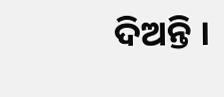ଦିଅନ୍ତି ।